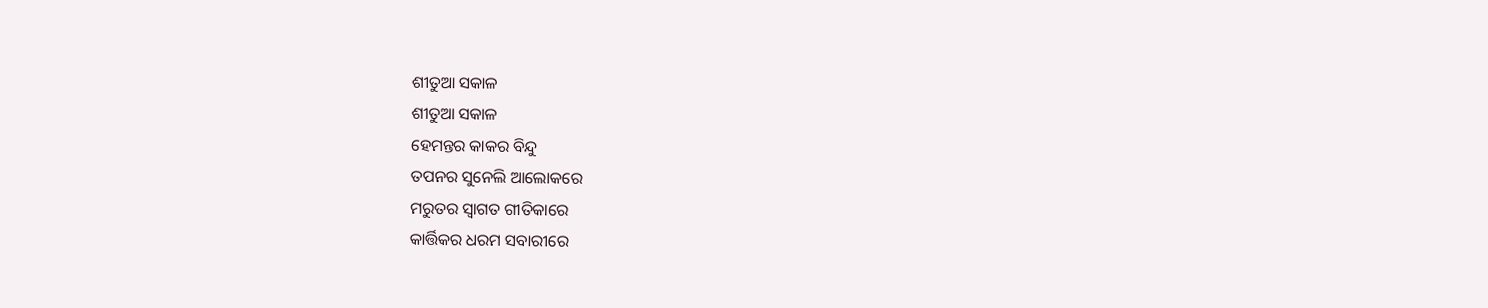ଶୀତୁଆ ସକାଳ
ଶୀତୁଆ ସକାଳ
ହେମନ୍ତର କାକର ବିନ୍ଦୁ
ତପନର ସୁନେଲି ଆଲୋକରେ
ମରୁତର ସ୍ବାଗତ ଗୀତିକାରେ
କାର୍ତ୍ତିକର ଧରମ ସବାରୀରେ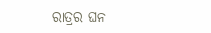ରାତ୍ରର ଘନ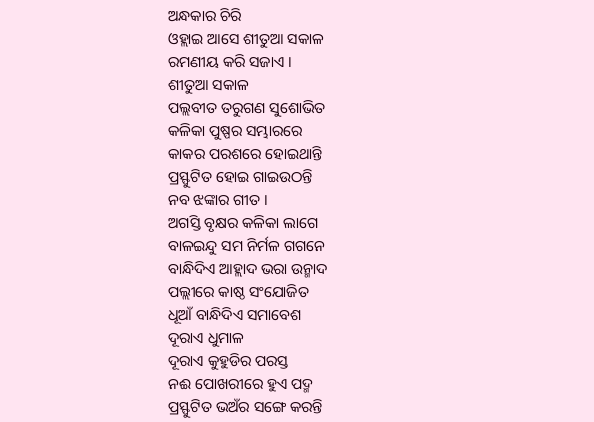ଅନ୍ଧକାର ଚିରି
ଓହ୍ଲାଇ ଆସେ ଶୀତୁଆ ସକାଳ
ରମଣୀୟ କରି ସଜାଏ ।
ଶୀତୁଆ ସକାଳ
ପଲ୍ଲବୀତ ତରୁଗଣ ସୁଶୋଭିତ
କଳିକା ପୁଷ୍ପର ସମ୍ଭାରରେ
କାକର ପରଶରେ ହୋଇଥାନ୍ତି
ପ୍ରସ୍ଫୁଟିତ ହୋଇ ଗାଇଉଠନ୍ତି
ନବ ଝଙ୍କାର ଗୀତ ।
ଅଗସ୍ତି ବୃକ୍ଷର କଳିକା ଲାଗେ
ବାଳଇନ୍ଦୁ ସମ ନିର୍ମଳ ଗଗନେ
ବାନ୍ଧିଦିଏ ଆହ୍ଲାଦ ଭରା ଉନ୍ମାଦ
ପଲ୍ଲୀରେ କାଷ୍ଠ ସଂଯୋଜିତ
ଧୂଆଁ ବାନ୍ଧିଦିଏ ସମାବେଶ
ଦୂରାଏ ଧୁମାଳ
ଦୂରାଏ କୁହୁଡିର ପରସ୍ତ
ନଈ ପୋଖରୀରେ ହୁଏ ପଦ୍ମ
ପ୍ରସ୍ଫୁଟିତ ଭଅଁର ସଙ୍ଗେ କରନ୍ତି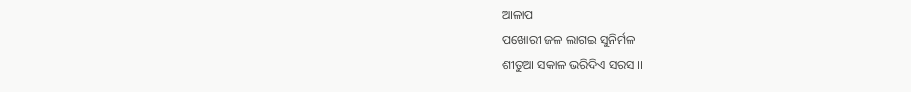ଆଳାପ
ପଖୋରୀ ଜଳ ଲାଗଇ ସୁନିର୍ମଳ
ଶୀତୁଆ ସକାଳ ଭରିଦିଏ ସରସ ।।